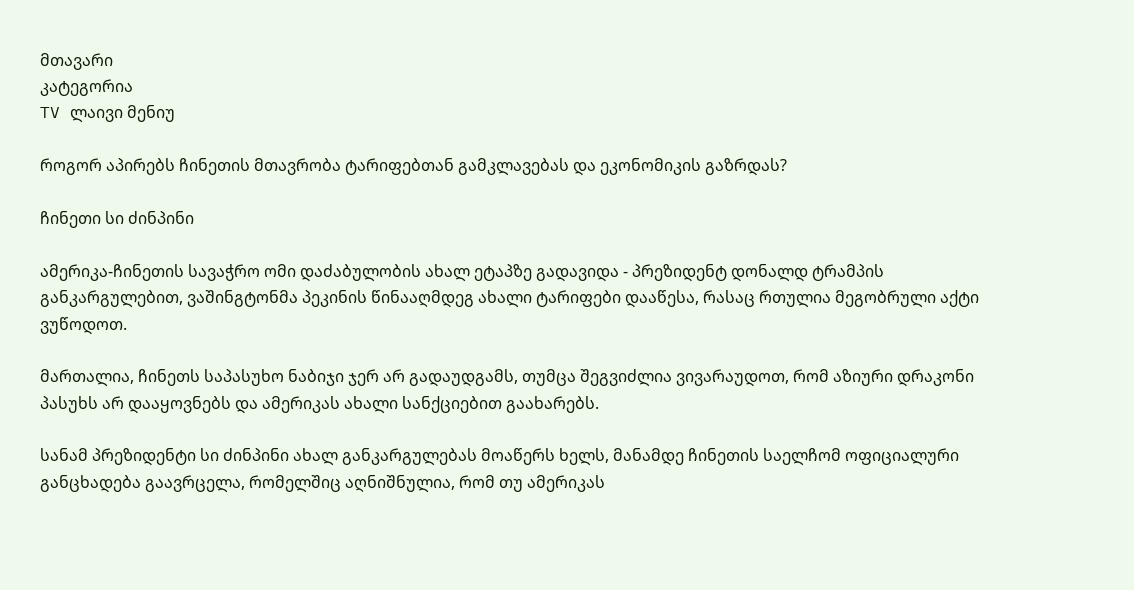მთავარი
კატეგორია
TV ლაივი მენიუ

როგორ აპირებს ჩინეთის მთავრობა ტარიფებთან გამკლავებას და ეკონომიკის გაზრდას?

ჩინეთი სი ძინპინი

ამერიკა-ჩინეთის სავაჭრო ომი დაძაბულობის ახალ ეტაპზე გადავიდა - პრეზიდენტ დონალდ ტრამპის განკარგულებით, ვაშინგტონმა პეკინის წინააღმდეგ ახალი ტარიფები დააწესა, რასაც რთულია მეგობრული აქტი ვუწოდოთ.

მართალია, ჩინეთს საპასუხო ნაბიჯი ჯერ არ გადაუდგამს, თუმცა შეგვიძლია ვივარაუდოთ, რომ აზიური დრაკონი პასუხს არ დააყოვნებს და ამერიკას ახალი სანქციებით გაახარებს.

სანამ პრეზიდენტი სი ძინპინი ახალ განკარგულებას მოაწერს ხელს, მანამდე ჩინეთის საელჩომ ოფიციალური განცხადება გაავრცელა, რომელშიც აღნიშნულია, რომ თუ ამერიკას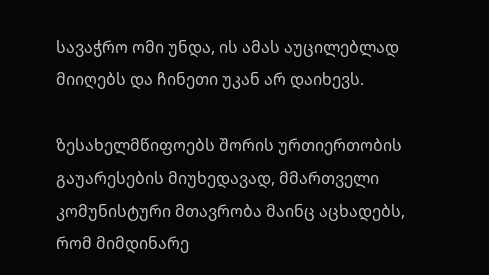სავაჭრო ომი უნდა, ის ამას აუცილებლად მიიღებს და ჩინეთი უკან არ დაიხევს.

ზესახელმწიფოებს შორის ურთიერთობის გაუარესების მიუხედავად, მმართველი კომუნისტური მთავრობა მაინც აცხადებს, რომ მიმდინარე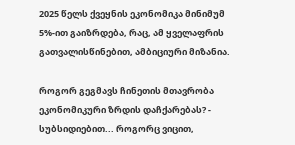2025 წელს ქვეყნის ეკონომიკა მინიმუმ 5%-ით გაიზრდება, რაც, ამ ყველაფრის გათვალისწინებით, ამბიციური მიზანია.

როგორ გეგმავს ჩინეთის მთავრობა ეკონომიკური ზრდის დაჩქარებას? - სუბსიდიებით... როგორც ვიცით,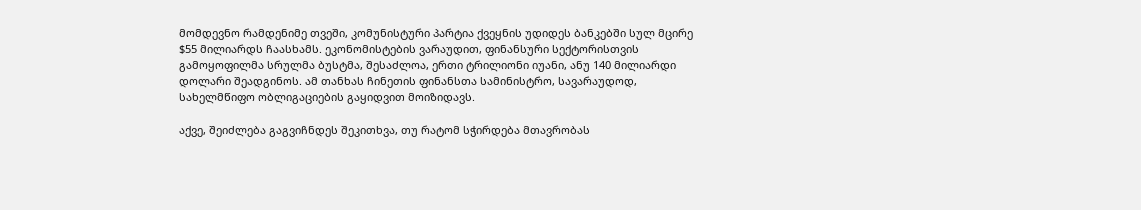მომდევნო რამდენიმე თვეში, კომუნისტური პარტია ქვეყნის უდიდეს ბანკებში სულ მცირე $55 მილიარდს ჩაასხამს. ეკონომისტების ვარაუდით, ფინანსური სექტორისთვის გამოყოფილმა სრულმა ბუსტმა, შესაძლოა, ერთი ტრილიონი იუანი, ანუ 140 მილიარდი დოლარი შეადგინოს. ამ თანხას ჩინეთის ფინანსთა სამინისტრო, სავარაუდოდ, სახელმწიფო ობლიგაციების გაყიდვით მოიზიდავს.

აქვე, შეიძლება გაგვიჩნდეს შეკითხვა, თუ რატომ სჭირდება მთავრობას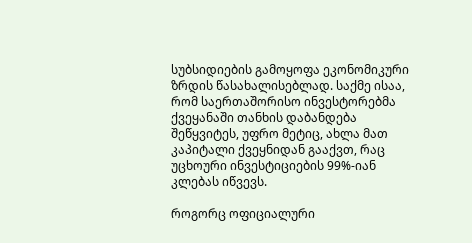სუბსიდიების გამოყოფა ეკონომიკური ზრდის წასახალისებლად. საქმე ისაა, რომ საერთაშორისო ინვესტორებმა ქვეყანაში თანხის დაბანდება შეწყვიტეს, უფრო მეტიც, ახლა მათ კაპიტალი ქვეყნიდან გააქვთ, რაც უცხოური ინვესტიციების 99%-იან კლებას იწვევს.

როგორც ოფიციალური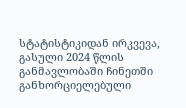სტატისტიკიდან ირკვევა, გასული 2024 წლის განმავლობაში ჩინეთში განხორციელებული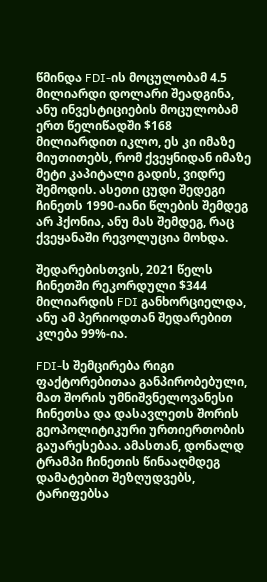წმინდა FDI-ის მოცულობამ 4.5 მილიარდი დოლარი შეადგინა, ანუ ინვესტიციების მოცულობამ ერთ წელიწადში $168 მილიარდით იკლო, ეს კი იმაზე მიუთითებს, რომ ქვეყნიდან იმაზე მეტი კაპიტალი გადის, ვიდრე შემოდის. ასეთი ცუდი შედეგი ჩინეთს 1990-იანი წლების შემდეგ არ ჰქონია, ანუ მას შემდეგ, რაც ქვეყანაში რევოლუცია მოხდა.

შედარებისთვის, 2021 წელს ჩინეთში რეკორდული $344 მილიარდის FDI განხორციელდა, ანუ ამ პერიოდთან შედარებით კლება 99%-ია.

FDI-ს შემცირება რიგი ფაქტორებითაა განპირობებული, მათ შორის უმნიშვნელოვანესი ჩინეთსა და დასავლეთს შორის გეოპოლიტიკური ურთიერთობის გაუარესებაა. ამასთან, დონალდ ტრამპი ჩინეთის წინააღმდეგ დამატებით შეზღუდვებს, ტარიფებსა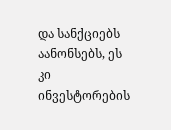და სანქციებს აანონსებს, ეს კი ინვესტორების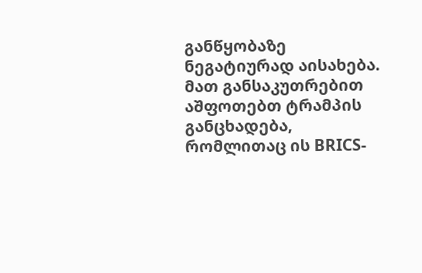განწყობაზე ნეგატიურად აისახება. მათ განსაკუთრებით აშფოთებთ ტრამპის განცხადება, რომლითაც ის BRICS-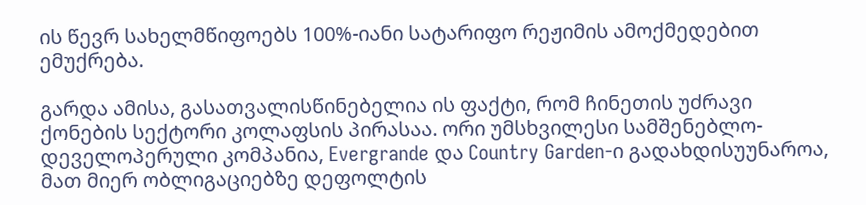ის წევრ სახელმწიფოებს 100%-იანი სატარიფო რეჟიმის ამოქმედებით ემუქრება.

გარდა ამისა, გასათვალისწინებელია ის ფაქტი, რომ ჩინეთის უძრავი ქონების სექტორი კოლაფსის პირასაა. ორი უმსხვილესი სამშენებლო-დეველოპერული კომპანია, Evergrande და Country Garden-ი გადახდისუუნაროა, მათ მიერ ობლიგაციებზე დეფოლტის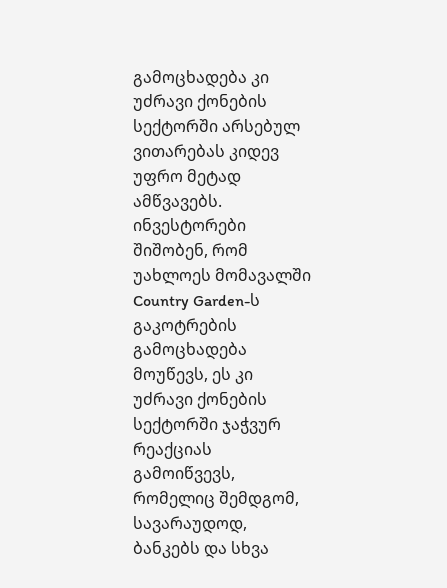გამოცხადება კი უძრავი ქონების სექტორში არსებულ ვითარებას კიდევ უფრო მეტად ამწვავებს. ინვესტორები შიშობენ, რომ უახლოეს მომავალში Country Garden-ს გაკოტრების გამოცხადება მოუწევს, ეს კი უძრავი ქონების სექტორში ჯაჭვურ რეაქციას გამოიწვევს, რომელიც შემდგომ, სავარაუდოდ, ბანკებს და სხვა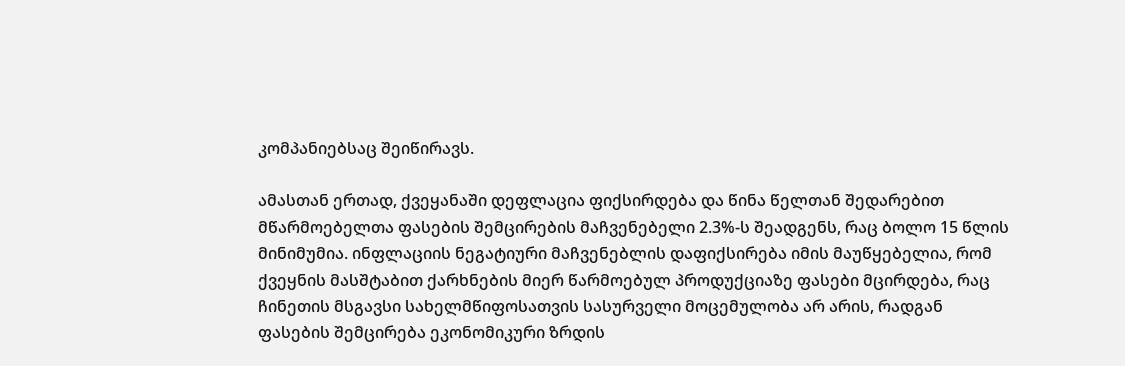კომპანიებსაც შეიწირავს.

ამასთან ერთად, ქვეყანაში დეფლაცია ფიქსირდება და წინა წელთან შედარებით მწარმოებელთა ფასების შემცირების მაჩვენებელი 2.3%-ს შეადგენს, რაც ბოლო 15 წლის მინიმუმია. ინფლაციის ნეგატიური მაჩვენებლის დაფიქსირება იმის მაუწყებელია, რომ ქვეყნის მასშტაბით ქარხნების მიერ წარმოებულ პროდუქციაზე ფასები მცირდება, რაც ჩინეთის მსგავსი სახელმწიფოსათვის სასურველი მოცემულობა არ არის, რადგან ფასების შემცირება ეკონომიკური ზრდის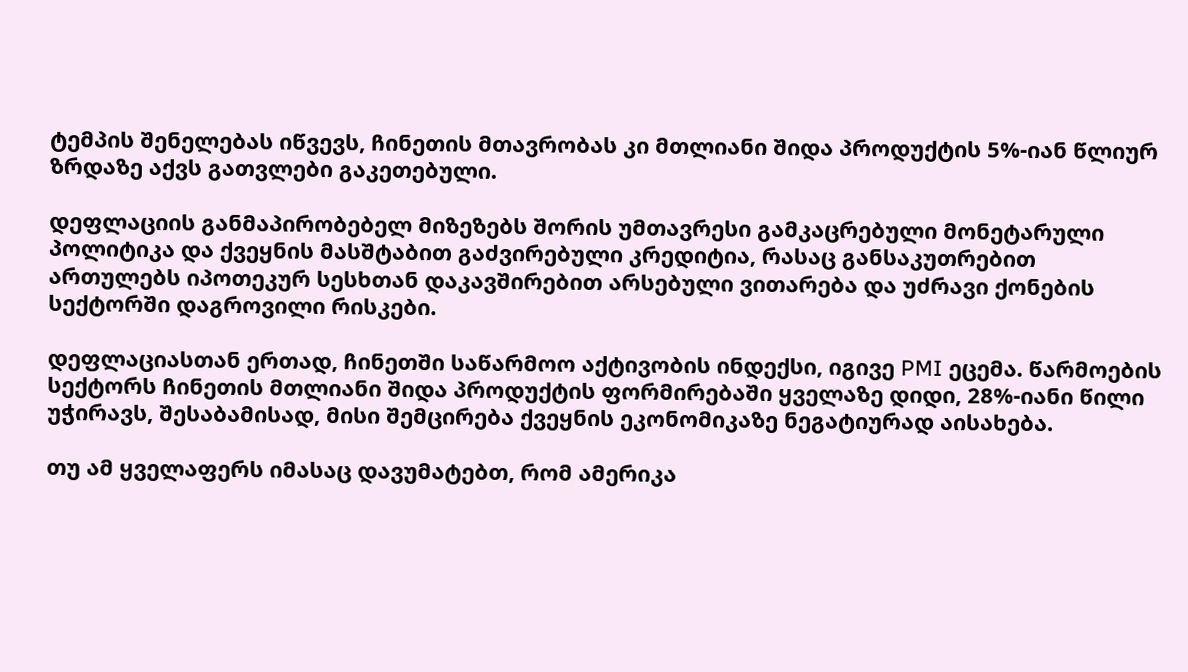ტემპის შენელებას იწვევს, ჩინეთის მთავრობას კი მთლიანი შიდა პროდუქტის 5%-იან წლიურ ზრდაზე აქვს გათვლები გაკეთებული.

დეფლაციის განმაპირობებელ მიზეზებს შორის უმთავრესი გამკაცრებული მონეტარული პოლიტიკა და ქვეყნის მასშტაბით გაძვირებული კრედიტია, რასაც განსაკუთრებით ართულებს იპოთეკურ სესხთან დაკავშირებით არსებული ვითარება და უძრავი ქონების სექტორში დაგროვილი რისკები.

დეფლაციასთან ერთად, ჩინეთში საწარმოო აქტივობის ინდექსი, იგივე PMI ეცემა. წარმოების სექტორს ჩინეთის მთლიანი შიდა პროდუქტის ფორმირებაში ყველაზე დიდი, 28%-იანი წილი უჭირავს, შესაბამისად, მისი შემცირება ქვეყნის ეკონომიკაზე ნეგატიურად აისახება.

თუ ამ ყველაფერს იმასაც დავუმატებთ, რომ ამერიკა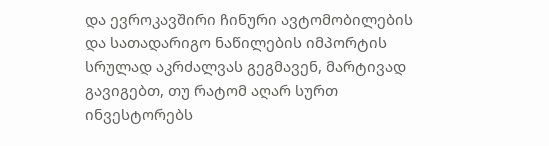და ევროკავშირი ჩინური ავტომობილების და სათადარიგო ნაწილების იმპორტის სრულად აკრძალვას გეგმავენ, მარტივად გავიგებთ, თუ რატომ აღარ სურთ ინვესტორებს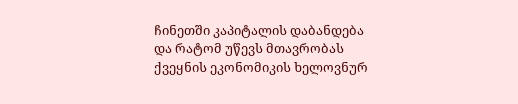ჩინეთში კაპიტალის დაბანდება და რატომ უწევს მთავრობას ქვეყნის ეკონომიკის ხელოვნურ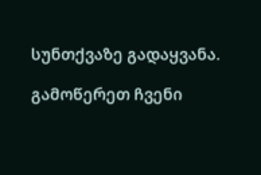სუნთქვაზე გადაყვანა.

გამოწერეთ ჩვენი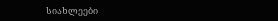სიახლეები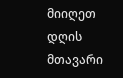მიიღეთ დღის მთავარი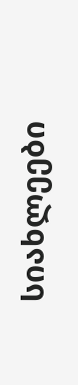სიახლეები